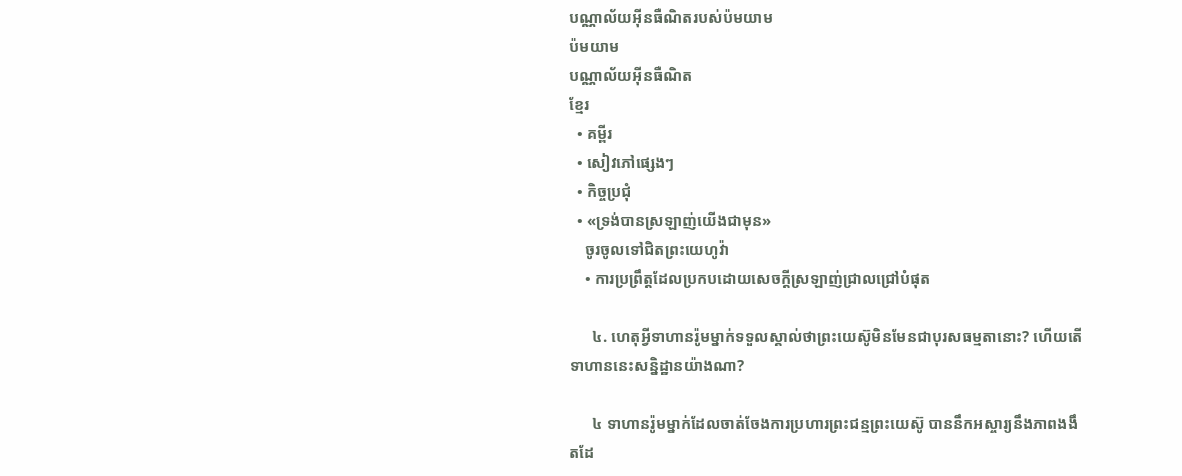បណ្ណាល័យអ៊ីនធឺណិតរបស់ប៉មយាម
ប៉មយាម
បណ្ណាល័យអ៊ីនធឺណិត
ខ្មែរ
  • គម្ពីរ
  • សៀវភៅផ្សេងៗ
  • កិច្ចប្រជុំ
  • «ទ្រង់បានស្រឡាញ់យើងជាមុន»
    ចូរចូលទៅជិតព្រះយេហូវ៉ា
    • ការប្រព្រឹត្តដែលប្រកបដោយសេចក្ដីស្រឡាញ់ជ្រាលជ្រៅបំផុត

      ៤. ហេតុអ្វីទាហានរ៉ូមម្នាក់ទទួលស្គាល់ថាព្រះយេស៊ូមិនមែនជាបុរសធម្មតានោះ? ហើយតើទាហាននេះសន្និដ្ឋានយ៉ាងណា?

      ៤ ទាហានរ៉ូមម្នាក់ដែលចាត់ចែងការប្រហារព្រះជន្មព្រះយេស៊ូ បាននឹកអស្ចារ្យនឹងភាពងងឹតដែ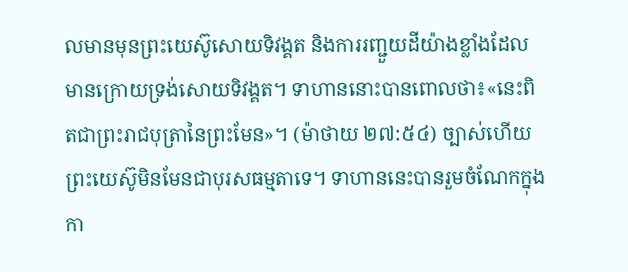លមានមុនព្រះយេស៊ូសោយទិវង្គត និងការរញ្ជួយដីយ៉ាងខ្លាំងដែលមានក្រោយទ្រង់សោយទិវង្គត។ ទាហាននោះបានពោលថា៖«នេះពិតជាព្រះរាជបុត្រានៃព្រះមែន»។ (ម៉ាថាយ ២៧:៥៤) ច្បាស់ហើយ ព្រះយេស៊ូមិនមែនជាបុរសធម្មតាទេ។ ទាហាននេះបានរួមចំណែកក្នុងកា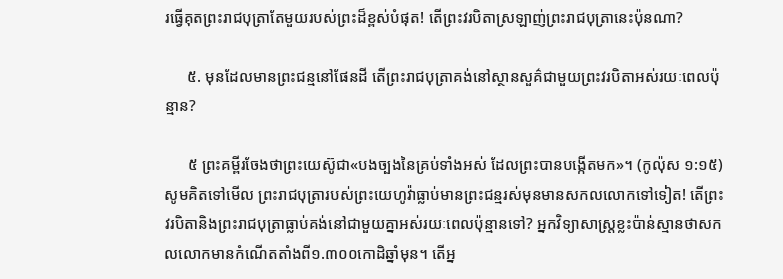រធ្វើគុតព្រះរាជបុត្រាតែមួយរបស់ព្រះដ៏ខ្ពស់បំផុត! តើព្រះវរបិតាស្រឡាញ់ព្រះរាជបុត្រានេះប៉ុនណា?

      ៥. មុនដែលមានព្រះជន្មនៅផែនដី តើព្រះរាជបុត្រាគង់នៅស្ថានសួគ៌ជាមួយព្រះវរបិតាអស់រយៈពេលប៉ុន្មាន?

      ៥ ព្រះគម្ពីរចែងថាព្រះយេស៊ូជា«បងច្បងនៃគ្រប់ទាំងអស់ ដែលព្រះបានបង្កើតមក»។ (កូល៉ុស ១:១៥) សូមគិតទៅមើល ព្រះរាជបុត្រារបស់ព្រះយេហូវ៉ាធ្លាប់មានព្រះជន្មរស់មុនមានសកលលោកទៅទៀត! តើព្រះវរបិតានិងព្រះរាជបុត្រាធ្លាប់គង់នៅជាមួយគ្នាអស់រយៈពេលប៉ុន្មានទៅ? អ្នកវិទ្យាសាស្ត្រខ្លះប៉ាន់ស្មានថាសកលលោកមានកំណើតតាំងពី១.៣០០កោដិឆ្នាំមុន។ តើអ្ន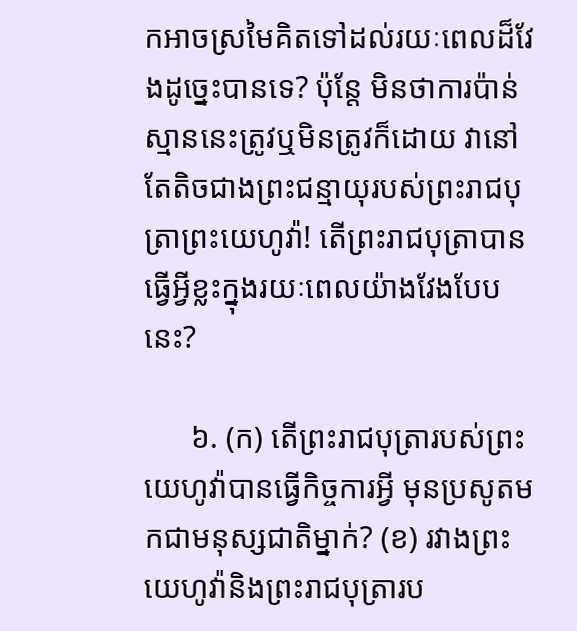កអាចស្រមៃគិតទៅដល់រយៈពេលដ៏វែងដូច្នេះបានទេ? ប៉ុន្តែ មិនថាការប៉ាន់ស្មាននេះត្រូវឬមិនត្រូវក៏ដោយ វានៅតែតិចជាងព្រះជន្មាយុរបស់ព្រះរាជបុត្រាព្រះយេហូវ៉ា! តើព្រះរាជបុត្រាបានធ្វើអ្វីខ្លះក្នុងរយៈពេលយ៉ាងវែងបែបនេះ?

      ៦. (ក) តើព្រះរាជបុត្រារបស់ព្រះយេហូវ៉ាបានធ្វើកិច្ចការអ្វី មុនប្រសូតមកជាមនុស្សជាតិម្នាក់? (ខ) រវាងព្រះយេហូវ៉ានិងព្រះរាជបុត្រារប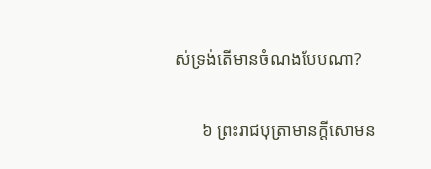ស់ទ្រង់តើមានចំណងបែបណា?

      ៦ ព្រះរាជបុត្រាមានក្ដីសោមន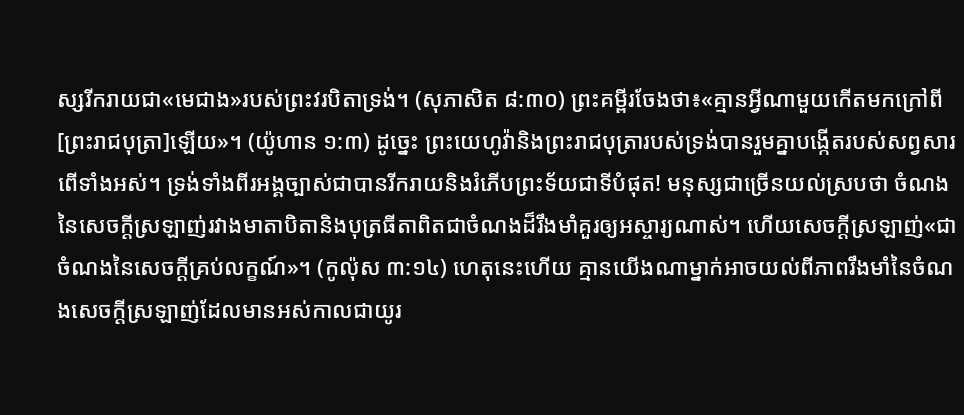ស្សរីករាយជា«មេជាង»របស់ព្រះវរបិតាទ្រង់។ (សុភាសិត ៨:៣០) ព្រះគម្ពីរចែងថា៖«គ្មានអ្វីណាមួយកើតមកក្រៅពី[ព្រះរាជបុត្រា]ឡើយ»។ (យ៉ូហាន ១:៣) ដូច្នេះ ព្រះយេហូវ៉ានិងព្រះរាជបុត្រារបស់ទ្រង់បានរួមគ្នាបង្កើតរបស់សព្វសារពើទាំងអស់។ ទ្រង់ទាំងពីរអង្គច្បាស់ជាបានរីករាយនិងរំភើបព្រះទ័យជាទីបំផុត! មនុស្សជាច្រើនយល់ស្របថា ចំណងនៃសេចក្ដីស្រឡាញ់រវាងមាតាបិតានិងបុត្រធីតាពិតជាចំណងដ៏រឹងមាំគួរឲ្យអស្ចារ្យណាស់។ ហើយសេចក្ដីស្រឡាញ់«ជាចំណងនៃសេចក្ដីគ្រប់លក្ខណ៍»។ (កូល៉ុស ៣:១៤) ហេតុនេះហើយ គ្មានយើងណាម្នាក់អាចយល់ពីភាពរឹងមាំនៃចំណងសេចក្ដីស្រឡាញ់ដែលមានអស់កាលជាយូរ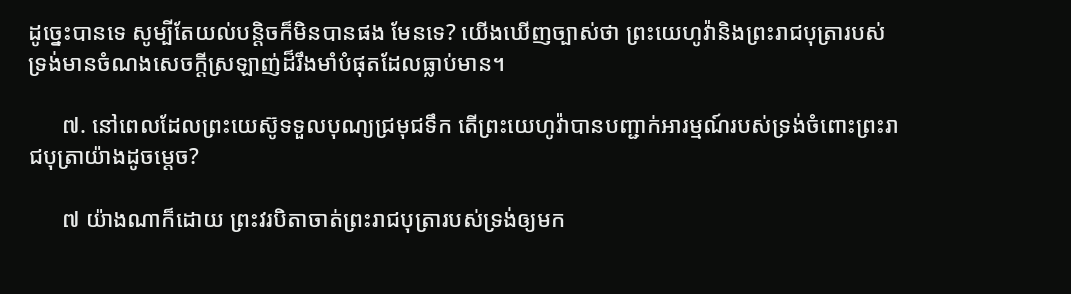ដូច្នេះបានទេ សូម្បីតែយល់បន្ដិចក៏មិនបានផង មែនទេ? យើងឃើញច្បាស់ថា ព្រះយេហូវ៉ានិងព្រះរាជបុត្រារបស់ទ្រង់មានចំណងសេចក្ដីស្រឡាញ់ដ៏រឹងមាំបំផុតដែលធ្លាប់មាន។

      ៧. នៅពេលដែលព្រះយេស៊ូទទួលបុណ្យជ្រមុជទឹក តើព្រះយេហូវ៉ាបានបញ្ជាក់អារម្មណ៍របស់ទ្រង់ចំពោះព្រះរាជបុត្រាយ៉ាងដូចម្ដេច?

      ៧ យ៉ាងណាក៏ដោយ ព្រះវរបិតាចាត់ព្រះរាជបុត្រារបស់ទ្រង់ឲ្យមក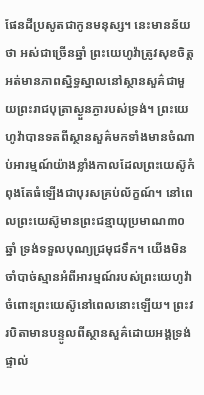ផែនដីប្រសូតជាកូនមនុស្ស។ នេះមានន័យថា អស់ជាច្រើនឆ្នាំ ព្រះយេហូវ៉ាត្រូវសុខចិត្តអត់មានភាពស្និទ្ធស្នាលនៅស្ថានសួគ៌ជាមួយព្រះរាជបុត្រាស្ងួនភ្ងារបស់ទ្រង់។ ព្រះយេហូវ៉ាបានទតពីស្ថានសួគ៌មកទាំងមានចំណាប់អារម្មណ៍យ៉ាងខ្លាំងកាលដែលព្រះយេស៊ូកំពុងតែធំឡើងជាបុរសគ្រប់ល័ក្ខណ៍។ នៅពេលព្រះយេស៊ូមានព្រះជន្មាយុប្រមាណ៣០ឆ្នាំ ទ្រង់ទទួលបុណ្យជ្រមុជទឹក។ យើងមិនចាំបាច់ស្មានអំពីអារម្មណ៍របស់ព្រះយេហូវ៉ាចំពោះព្រះយេស៊ូនៅពេលនោះឡើយ។ ព្រះវរបិតាមានបន្ទូលពីស្ថានសួគ៌ដោយអង្គទ្រង់ផ្ទាល់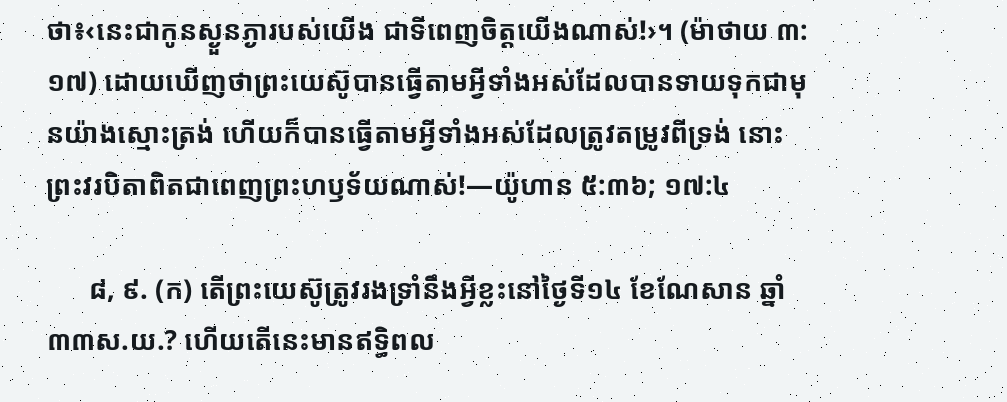ថា៖‹នេះជាកូនស្ងួនភ្ងារបស់យើង ជាទីពេញចិត្តយើងណាស់!›។ (ម៉ាថាយ ៣:១៧) ដោយឃើញថាព្រះយេស៊ូបានធ្វើតាមអ្វីទាំងអស់ដែលបានទាយទុកជាមុនយ៉ាងស្មោះត្រង់ ហើយក៏បានធ្វើតាមអ្វីទាំងអស់ដែលត្រូវតម្រូវពីទ្រង់ នោះព្រះវរបិតាពិតជាពេញព្រះហឫទ័យណាស់!—យ៉ូហាន ៥:៣៦; ១៧:៤

      ៨, ៩. (ក) តើព្រះយេស៊ូត្រូវរងទ្រាំនឹងអ្វីខ្លះនៅថ្ងៃទី១៤ ខែណែសាន ឆ្នាំ៣៣ស.យ.? ហើយតើនេះមានឥទ្ធិពល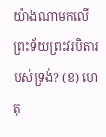យ៉ាងណាមកលើព្រះទ័យព្រះវរបិតារបស់ទ្រង់? (ខ) ហេតុ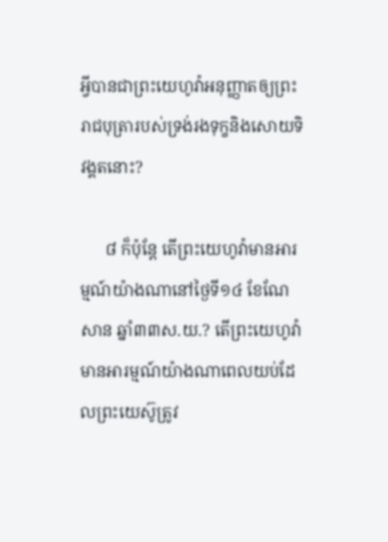អ្វីបានជាព្រះយេហូវ៉ាអនុញ្ញាតឲ្យព្រះរាជបុត្រារបស់ទ្រង់រងទុក្ខនិងសោយទិវង្គតនោះ?

      ៨ ក៏ប៉ុន្តែ តើព្រះយេហូវ៉ាមានអារម្មណ៍យ៉ាងណានៅថ្ងៃទី១៤ ខែណែសាន ឆ្នាំ៣៣ស.យ.? តើព្រះយេហូវ៉ាមានអារម្មណ៍យ៉ាងណាពេលយប់ដែលព្រះយេស៊ូត្រូវ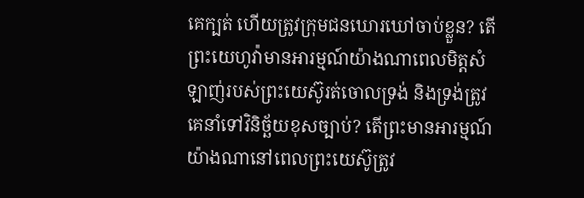គេក្បត់ ហើយត្រូវក្រុមជនឃោរឃៅចាប់ខ្លួន? តើព្រះយេហូវ៉ាមានអារម្មណ៍យ៉ាងណាពេលមិត្តសំឡាញ់របស់ព្រះយេស៊ូរត់ចោលទ្រង់ និងទ្រង់ត្រូវគេនាំទៅវិនិច្ឆ័យខុសច្បាប់? តើព្រះមានអារម្មណ៍យ៉ាងណានៅពេលព្រះយេស៊ូត្រូវ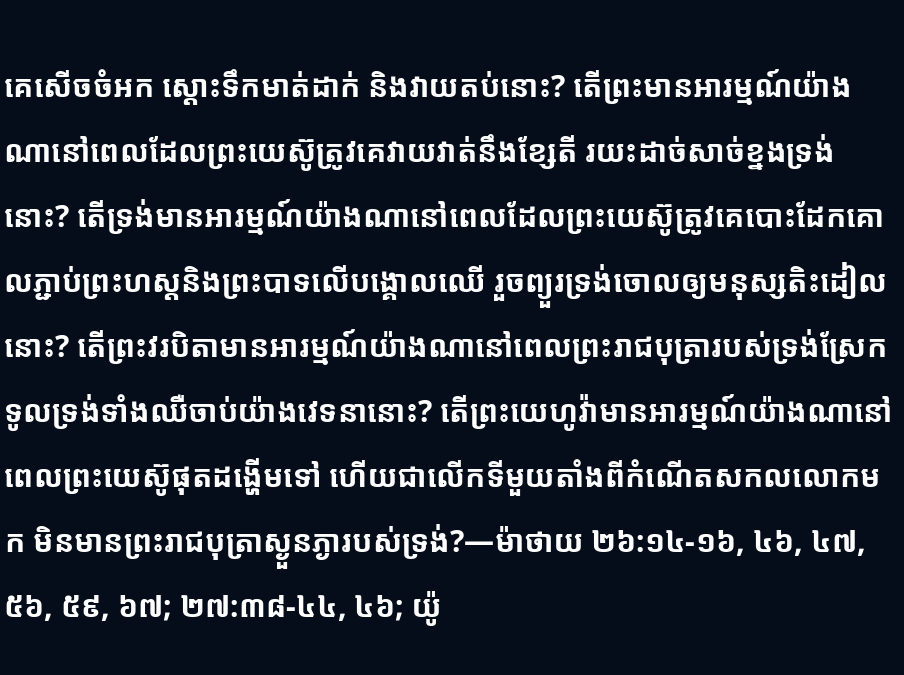គេសើចចំអក ស្ដោះទឹកមាត់ដាក់ និងវាយតប់នោះ? តើព្រះមានអារម្មណ៍យ៉ាងណានៅពេលដែលព្រះយេស៊ូត្រូវគេវាយវាត់នឹងខ្សែតី រយះដាច់សាច់ខ្នងទ្រង់នោះ? តើទ្រង់មានអារម្មណ៍យ៉ាងណានៅពេលដែលព្រះយេស៊ូត្រូវគេបោះដែកគោលភ្ជាប់ព្រះហស្តនិងព្រះបាទលើបង្គោលឈើ រួចព្យួរទ្រង់ចោលឲ្យមនុស្សតិះដៀលនោះ? តើព្រះវរបិតាមានអារម្មណ៍យ៉ាងណានៅពេលព្រះរាជបុត្រារបស់ទ្រង់ស្រែកទូលទ្រង់ទាំងឈឺចាប់យ៉ាងវេទនានោះ? តើព្រះយេហូវ៉ាមានអារម្មណ៍យ៉ាងណានៅពេលព្រះយេស៊ូផុតដង្ហើមទៅ ហើយជាលើកទីមួយតាំងពីកំណើតសកលលោកមក មិនមានព្រះរាជបុត្រាស្ងួនភ្ងារបស់ទ្រង់?—ម៉ាថាយ ២៦:១៤-១៦, ៤៦, ៤៧, ៥៦, ៥៩, ៦៧; ២៧:៣៨-៤៤, ៤៦; យ៉ូ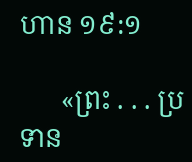ហាន ១៩:១

      «ព្រះ . . . ប្រទាន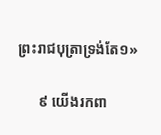ព្រះរាជបុត្រាទ្រង់តែ១»

      ៩ យើងរកពា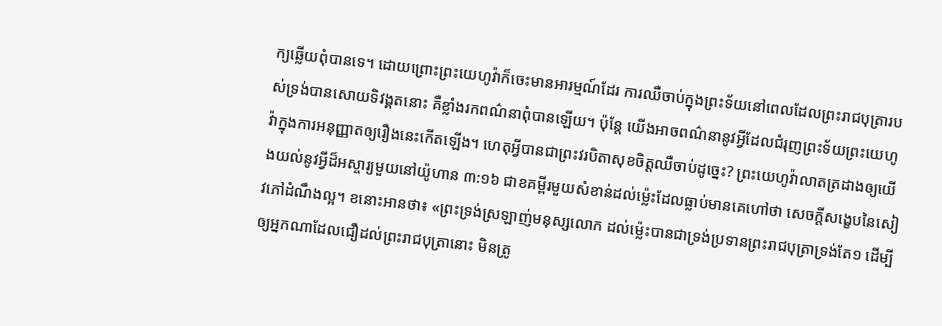ក្យឆ្លើយពុំបានទេ។ ដោយព្រោះព្រះយេហូវ៉ាក៏ចេះមានអារម្មណ៍ដែរ ការឈឺចាប់ក្នុងព្រះទ័យនៅពេលដែលព្រះរាជបុត្រារបស់ទ្រង់បានសោយទិវង្គតនោះ គឺខ្លាំងរកពណ៌នាពុំបានឡើយ។ ប៉ុន្តែ យើងអាចពណ៌នានូវអ្វីដែលជំរុញព្រះទ័យព្រះយេហូវ៉ាក្នុងការអនុញ្ញាតឲ្យរឿងនេះកើតឡើង។ ហេតុអ្វីបានជាព្រះវរបិតាសុខចិត្តឈឺចាប់ដូច្នេះ? ព្រះយេហូវ៉ាលាតត្រដាងឲ្យយើងយល់នូវអ្វីដ៏អស្ចារ្យមួយនៅយ៉ូហាន ៣:១៦ ជាខគម្ពីរមួយសំខាន់ដល់ម្ល៉េះដែលធ្លាប់មានគេហៅថា សេចក្ដីសង្ខេបនៃសៀវភៅដំណឹងល្អ។ ខនោះអានថា៖ «ព្រះទ្រង់ស្រឡាញ់មនុស្សលោក ដល់ម្ល៉េះបានជាទ្រង់ប្រទានព្រះរាជបុត្រាទ្រង់តែ១ ដើម្បីឲ្យអ្នកណាដែលជឿដល់ព្រះរាជបុត្រានោះ មិនត្រូ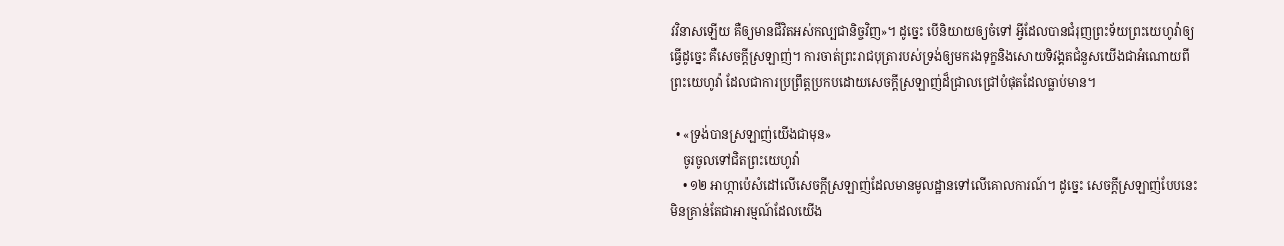វវិនាសឡើយ គឺឲ្យមានជីវិតអស់កល្បជានិច្ចវិញ»។ ដូច្នេះ បើនិយាយឲ្យចំទៅ អ្វីដែលបានជំរុញព្រះទ័យព្រះយេហូវ៉ាឲ្យធ្វើដូច្នេះ គឺសេចក្ដីស្រឡាញ់។ ការចាត់ព្រះរាជបុត្រារបស់ទ្រង់ឲ្យមករងទុក្ខនិងសោយទិវង្គតជំនួសយើងជាអំណោយពីព្រះយេហូវ៉ា ដែលជាការប្រព្រឹត្តប្រកបដោយសេចក្ដីស្រឡាញ់ដ៏ជ្រាលជ្រៅបំផុតដែលធ្លាប់មាន។

  • «ទ្រង់បានស្រឡាញ់យើងជាមុន»
    ចូរចូលទៅជិតព្រះយេហូវ៉ា
    • ១២ អាហ្កាប៉េសំដៅលើសេចក្ដីស្រឡាញ់ដែលមានមូលដ្ឋានទៅលើគោលការណ៍។ ដូច្នេះ សេចក្ដីស្រឡាញ់បែបនេះមិនគ្រាន់តែជាអារម្មណ៍ដែលយើង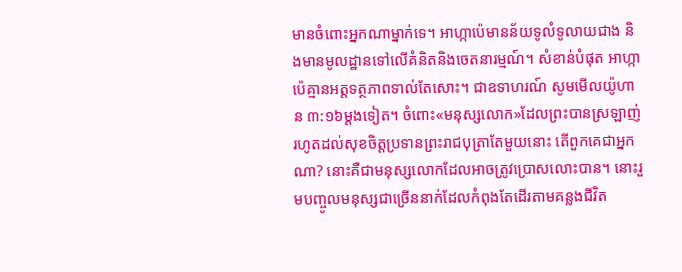មានចំពោះអ្នកណាម្នាក់ទេ។ អាហ្កាប៉េមានន័យទូលំទូលាយជាង និងមានមូលដ្ឋានទៅលើគំនិតនិងចេតនារម្មណ៍។ សំខាន់បំផុត អាហ្កាប៉េគ្មានអត្តទត្ថភាពទាល់តែសោះ។ ជាឧទាហរណ៍ សូមមើលយ៉ូហាន ៣:១៦ម្ដងទៀត។ ចំពោះ«មនុស្សលោក»ដែលព្រះបានស្រឡាញ់រហូតដល់សុខចិត្តប្រទានព្រះរាជបុត្រាតែមួយនោះ តើពួកគេជាអ្នកណា? នោះគឺជាមនុស្សលោកដែលអាចត្រូវប្រោសលោះបាន។ នោះរួមបញ្ចូលមនុស្សជាច្រើននាក់ដែលកំពុងតែដើរតាមគន្លងជីវិត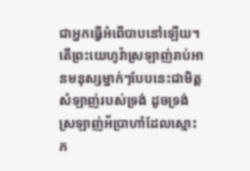ជាអ្នកធ្វើអំពើបាបនៅឡើយ។ តើព្រះយេហូវ៉ាស្រឡាញ់រាប់អានមនុស្សម្នាក់ៗបែបនេះជាមិត្តសំឡាញ់របស់ទ្រង់ ដូចទ្រង់ស្រឡាញ់អ័ប្រាហាំដែលស្មោះភ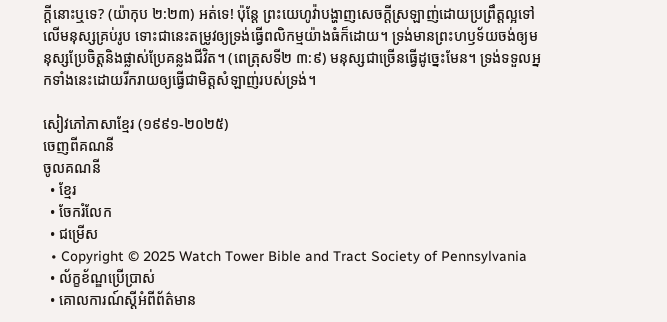ក្ដីនោះឬទេ? (យ៉ាកុប ២:២៣) អត់ទេ! ប៉ុន្តែ ព្រះយេហូវ៉ាបង្ហាញសេចក្ដីស្រឡាញ់ដោយប្រព្រឹត្តល្អទៅលើមនុស្សគ្រប់រូប ទោះជានេះតម្រូវឲ្យទ្រង់ធ្វើពលិកម្មយ៉ាងធំក៏ដោយ។ ទ្រង់មានព្រះហឫទ័យចង់ឲ្យមនុស្សប្រែចិត្តនិងផ្លាស់ប្រែគន្លងជីវិត។ (ពេត្រុសទី២ ៣:៩) មនុស្សជាច្រើនធ្វើដូច្នេះមែន។ ទ្រង់ទទួលអ្នកទាំងនេះដោយរីករាយឲ្យធ្វើជាមិត្តសំឡាញ់របស់ទ្រង់។

សៀវភៅភាសាខ្មែរ (១៩៩១-២០២៥)
ចេញពីគណនី
ចូលគណនី
  • ខ្មែរ
  • ចែករំលែក
  • ជម្រើស
  • Copyright © 2025 Watch Tower Bible and Tract Society of Pennsylvania
  • ល័ក្ខខ័ណ្ឌប្រើប្រាស់
  • គោលការណ៍ស្ដីអំពីព័ត៌មាន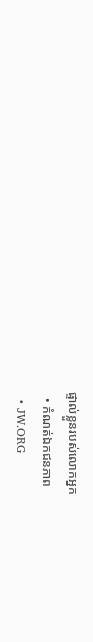ផ្ទាល់ខ្លួនរបស់លោកអ្នក
  • កំណត់ឯកជនភាព
  • JW.ORG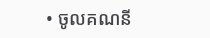• ចូលគណនី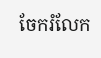ចែករំលែក